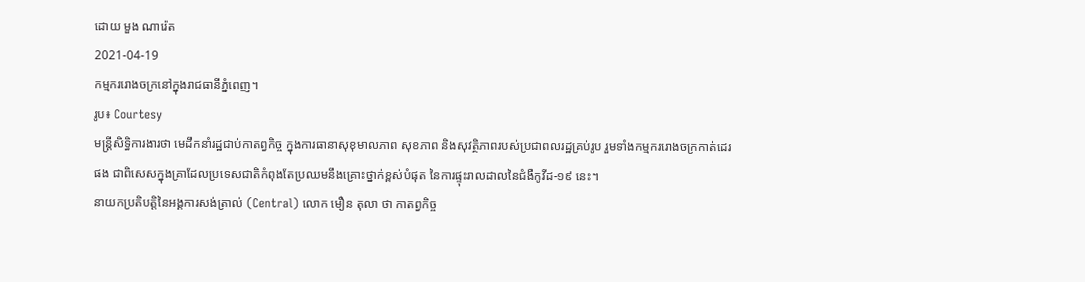ដោយ មួង ណារ៉េត
2021-04-19
កម្មកររោងចក្រនៅក្នុងរាជធានីភ្នំពេញ។
រូប៖ Courtesy
មន្រ្តីសិទ្ធិការងារថា មេដឹកនាំរដ្ឋជាប់កាតព្វកិច្ច ក្នុងការធានាសុខុមាលភាព សុខភាព និងសុវត្ថិភាពរបស់ប្រជាពលរដ្ឋគ្រប់រូប រួមទាំងកម្មកររោងចក្រកាត់ដេរផង ជាពិសេសក្នុងគ្រាដែលប្រទេសជាតិកំពុងតែប្រឈមនឹងគ្រោះថ្នាក់ខ្ពស់បំផុត នៃការផ្ទុះរាលដាលនៃជំងឺកូវីដ-១៩ នេះ។
នាយកប្រតិបត្តិនៃអង្គការសង់ត្រាល់ (Central) លោក មឿន តុលា ថា កាតព្វកិច្ច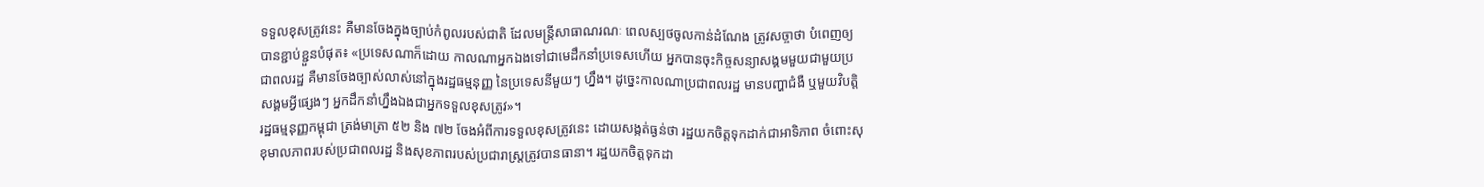ទទួលខុសត្រូវនេះ គឺមានចែងក្នុងច្បាប់កំពូលរបស់ជាតិ ដែលមន្រ្តីសាធាណរណៈ ពេលស្បថចូលកាន់ដំណែង ត្រូវសច្ចាថា បំពេញឲ្យបានខ្ជាប់ខ្ជួនបំផុត៖ «ប្រទេសណាក៏ដោយ កាលណាអ្នកឯងទៅជាមេដឹកនាំប្រទេសហើយ អ្នកបានចុះកិច្ចសន្យាសង្គមមួយជាមួយប្រជាពលរដ្ឋ គឺមានចែងច្បាស់លាស់នៅក្នុងរដ្ឋធម្មនុញ្ញ នៃប្រទេសនីមួយៗ ហ្នឹង។ ដូច្នេះកាលណាប្រជាពលរដ្ឋ មានបញ្ហាជំងឺ ឬមួយវិបត្តិសង្គមអ្វីផ្សេងៗ អ្នកដឹកនាំហ្នឹងឯងជាអ្នកទទួលខុសត្រូវ»។
រដ្ឋធម្មនុញ្ញកម្ពុជា ត្រង់មាត្រា ៥២ និង ៧២ ចែងអំពីការទទួលខុសត្រូវនេះ ដោយសង្កត់ធ្ងន់ថា រដ្ឋយកចិត្តទុកដាក់ជាអាទិភាព ចំពោះសុខុមាលភាពរបស់ប្រជាពលរដ្ឋ និងសុខភាពរបស់ប្រជារាស្ត្រត្រូវបានធានា។ រដ្ឋយកចិត្តទុកដា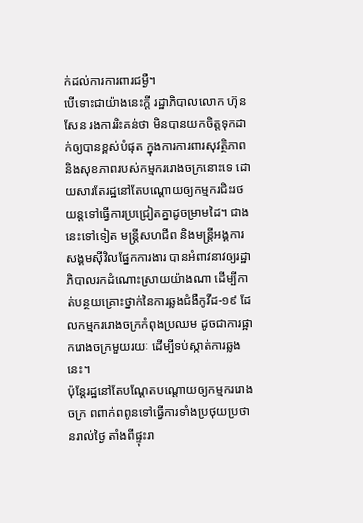ក់ដល់ការការពារជម្ងឺ។
បើទោះជាយ៉ាងនេះក្ដី រដ្ឋាភិបាលលោក ហ៊ុន សែន រងការរិះគន់ថា មិនបានយកចិត្តទុកដាក់ឲ្យបានខ្ពស់បំផុត ក្នុងការការពារសុវត្ថិភាព និងសុខភាពរបស់កម្មកររោងចក្រនោះទេ ដោយសារតែរដ្ឋនៅតែបណ្តោយឲ្យកម្មករជិះរថយន្តទៅធ្វើការប្រជ្រៀតគ្នាដូចម្រាមដៃ។ ជាងនេះទៅទៀត មន្រ្តីសហជីព និងមន្រ្តីអង្គការសង្គមស៊ីវិលផ្នែកការងារ បានអំពាវនាវឲ្យរដ្ឋាភិបាលរកដំណោះស្រាយយ៉ាងណា ដើម្បីកាត់បន្ថយគ្រោះថ្នាក់នៃការឆ្លងជំងឺកូវីដ-១៩ ដែលកម្មកររោងចក្រកំពុងប្រឈម ដូចជាការផ្អាករោងចក្រមួយរយៈ ដើម្បីទប់ស្កាត់ការឆ្លងនេះ។
ប៉ុន្តែរដ្ឋនៅតែបណ្តែតបណ្តោយឲ្យកម្មកររោងចក្រ ពពាក់ពពូនទៅធ្វើការទាំងប្រថុយប្រថានរាល់ថ្ងៃ តាំងពីផ្ទុះរា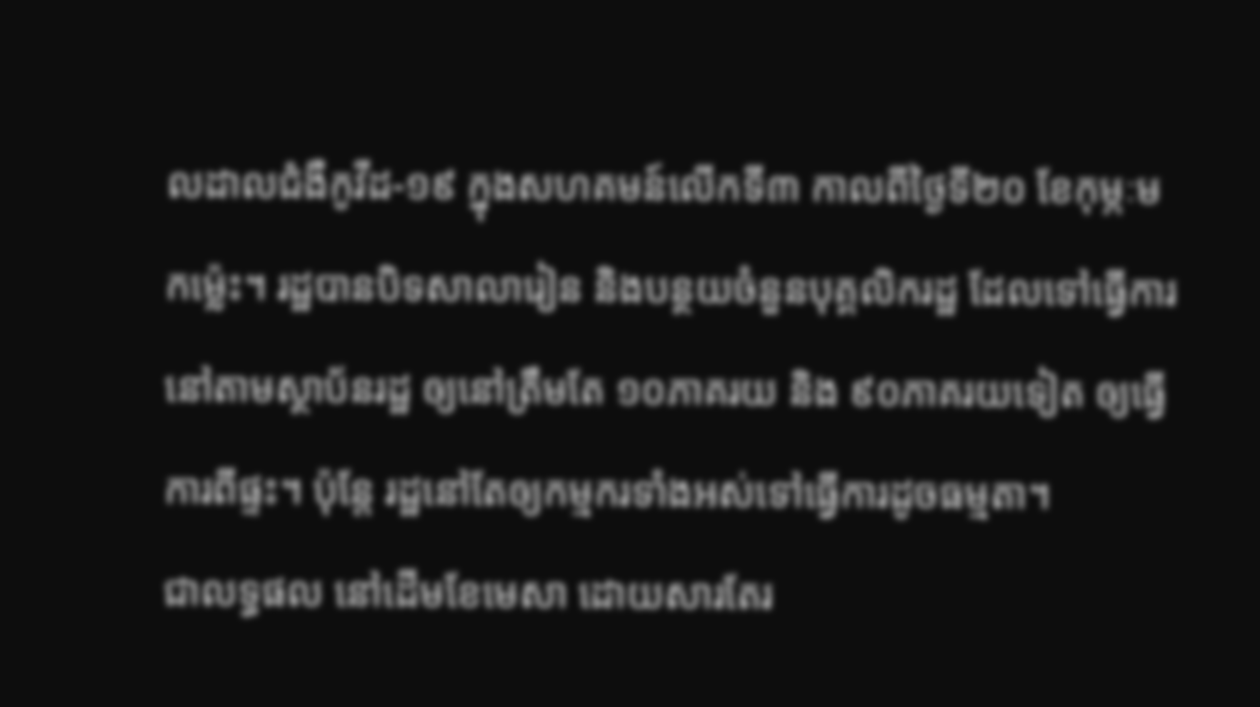លដាលជំងឺកូវីដ-១៩ ក្នុងសហគមន៍លើកទី៣ កាលពីថ្ងៃទី២០ ខែកុម្ភៈមកម្ល៉េះ។ រដ្ឋបានបិទសាលារៀន និងបន្ថយចំនួនបុគ្គលិករដ្ឋ ដែលទៅធ្វើការនៅតាមស្ថាប័នរដ្ឋ ឲ្យនៅត្រឹមតែ ១០ភាគរយ និង ៩០ភាគរយទៀត ឲ្យធ្វើការពីផ្ទះ។ ប៉ុន្តែ រដ្ឋនៅតែឲ្យកម្មករទាំងអស់ទៅធ្វើការដូចធម្មតា។
ជាលទ្ធផល នៅដើមខែមេសា ដោយសារតែរ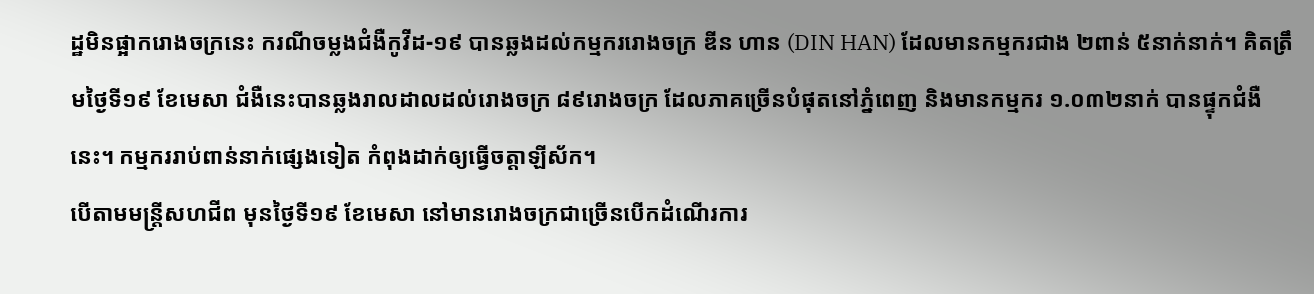ដ្ឋមិនផ្អាករោងចក្រនេះ ករណីចម្លងជំងឺកូវីដ-១៩ បានឆ្លងដល់កម្មកររោងចក្រ ឌីន ហាន (DIN HAN) ដែលមានកម្មករជាង ២ពាន់ ៥នាក់នាក់។ គិតត្រឹមថ្ងៃទី១៩ ខែមេសា ជំងឺនេះបានឆ្លងរាលដាលដល់រោងចក្រ ៨៩រោងចក្រ ដែលភាគច្រើនបំផុតនៅភ្នំពេញ និងមានកម្មករ ១.០៣២នាក់ បានផ្ទុកជំងឺនេះ។ កម្មកររាប់ពាន់នាក់ផ្សេងទៀត កំពុងដាក់ឲ្យធ្វើចត្តាឡីស័ក។
បើតាមមន្រ្តីសហជីព មុនថ្ងៃទី១៩ ខែមេសា នៅមានរោងចក្រជាច្រើនបើកដំណើរការ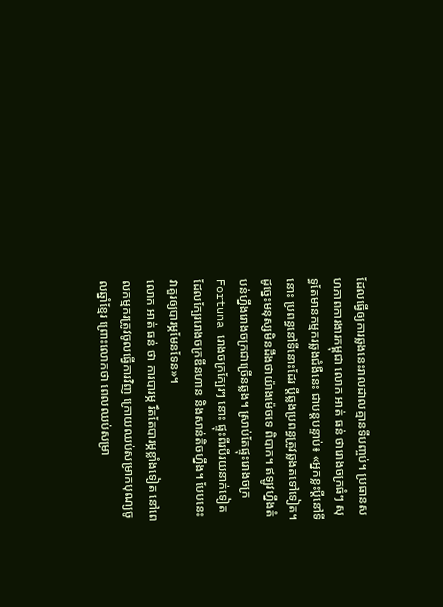ដែលធ្វើឲ្យការឆ្លងនេះរាលដាលគ្មានទីបញ្ចប់។ ប្រធានសហភាពការងារកម្ពុជា លោក អាត់ ធន់ ថារោងចក្រធំៗ សុទ្ធតែមានកម្មករឆ្លងជំងឺនេះ ជាបន្តបន្ទាប់៖ «អ្នកខ្លះប្ដីនៅទីនោះ ប្រពន្ធនៅទីនោះដែរ ប្តីឆ្លងប្រពន្ធត្រូវឆ្លងតទៅទៀត។ ដូច្នេះមនុស្សមិនដឹងថាយ៉ាងម៉េចទេ ពិបាក។ ឥឡូវហ្នឹងតំបន់ហ្នឹងរោងចក្រជាច្រើនឆ្លង។ ស្រាប់តែផ្ទុះរោងចក្រ Fortuna រោងចក្រក្បែរៗ នោះ ផ្ទុះពីរបីរយនាក់ទៀត ដែលក្បែររោងចក្រឌីនហាន និងសាន់តិចហ្នឹង។ បែបនេះ វាគួរឲ្យបារម្ភមែនទែន»។
លោក អាត់ ធន់ ថា ការបារម្ភ រឹតតែបារម្ភខ្លាំងទៀត នៅពេលកម្មករត្រូវចូលធ្វើការវិញ ក្រោយឈប់សម្រាកបុណ្យចូលឆ្នាំខ្មែរ ព្រោះលោកថា ពេលឈប់សម្រា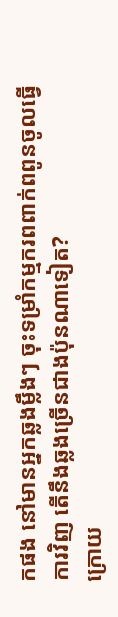កផង នៅមានអ្នកឆ្លងម្លឹងៗ ចុះទម្រាំកម្មករពពាក់ពពូនចូលធ្វើការវិញ តើនឹងឆ្លងច្រើនជាងប៉ុនណាទៀត?
ក្រោយ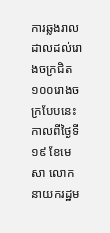ការឆ្លងរាលដាលដល់រោងចក្រជិត ១០០រោងចក្របែបនេះ កាលពីថ្ងៃទី១៩ ខែមេសា លោកនាយករដ្ឋម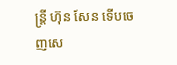ន្រ្តី ហ៊ុន សែន ទើបចេញសេ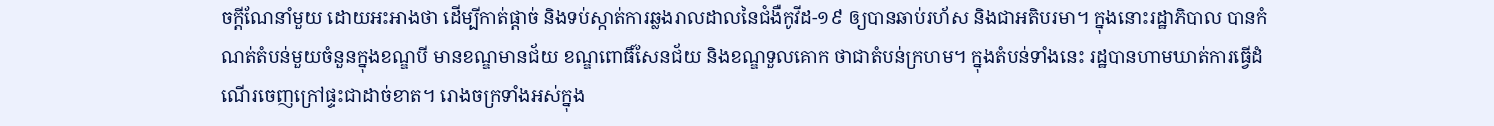ចក្តីណែនាំមួយ ដោយអះអាងថា ដើម្បីកាត់ផ្ដាច់ និងទប់ស្កាត់ការឆ្លងរាលដាលនៃជំងឺកូវីដ-១៩ ឲ្យបានឆាប់រហ័ស និងជាអតិបរមា។ ក្នុងនោះរដ្ឋាភិបាល បានកំណត់តំបន់មួយចំនួនក្នុងខណ្ឌបី មានខណ្ឌមានជ័យ ខណ្ឌពោធិ៍សែនជ័យ និងខណ្ឌទួលគោក ថាជាតំបន់ក្រហម។ ក្នុងតំបន់ទាំងនេះ រដ្ឋបានហាមឃាត់ការធ្វើដំណើរចេញក្រៅផ្ទះជាដាច់ខាត។ រោងចក្រទាំងអស់ក្នុង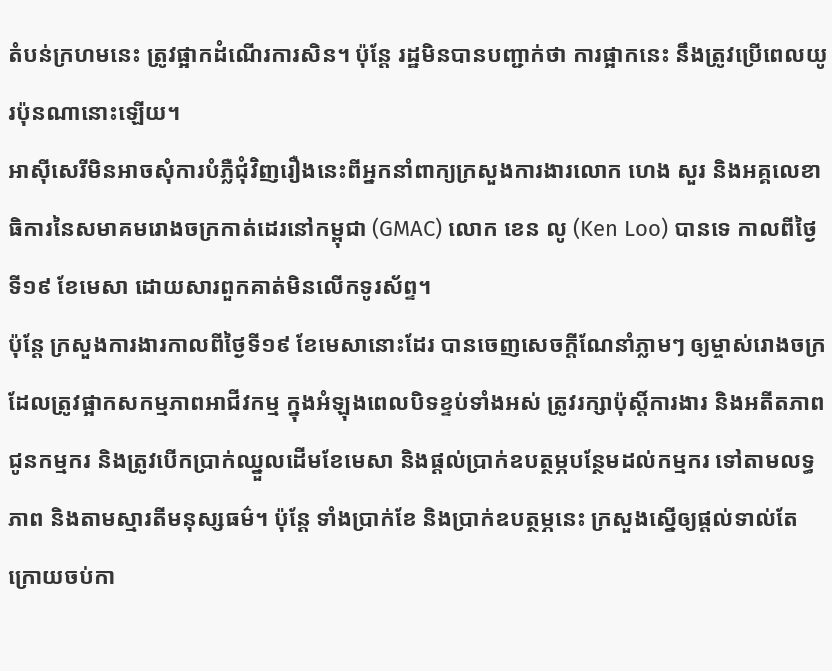តំបន់ក្រហមនេះ ត្រូវផ្អាកដំណើរការសិន។ ប៉ុន្តែ រដ្ឋមិនបានបញ្ជាក់ថា ការផ្អាកនេះ នឹងត្រូវប្រើពេលយូរប៉ុនណានោះឡើយ។
អាស៊ីសេរីមិនអាចសុំការបំភ្លឺជុំវិញរឿងនេះពីអ្នកនាំពាក្យក្រសួងការងារលោក ហេង សួរ និងអគ្គលេខាធិការនៃសមាគមរោងចក្រកាត់ដេរនៅកម្ពុជា (GMAC) លោក ខេន លូ (Ken Loo) បានទេ កាលពីថ្ងៃទី១៩ ខែមេសា ដោយសារពួកគាត់មិនលើកទូរស័ព្ទ។
ប៉ុន្តែ ក្រសួងការងារកាលពីថ្ងៃទី១៩ ខែមេសានោះដែរ បានចេញសេចក្តីណែនាំភ្លាមៗ ឲ្យម្ចាស់រោងចក្រ ដែលត្រូវផ្អាកសកម្មភាពអាជីវកម្ម ក្នុងអំឡុងពេលបិទខ្ទប់ទាំងអស់ ត្រូវរក្សាប៉ុស្តិ៍ការងារ និងអតីតភាពជូនកម្មករ និងត្រូវបើកប្រាក់ឈ្នួលដើមខែមេសា និងផ្តល់ប្រាក់ឧបត្ថម្ភបន្ថែមដល់កម្មករ ទៅតាមលទ្ធភាព និងតាមស្មារតីមនុស្សធម៌។ ប៉ុន្តែ ទាំងប្រាក់ខែ និងប្រាក់ឧបត្ថម្ភនេះ ក្រសួងស្នើឲ្យផ្តល់ទាល់តែក្រោយចប់កា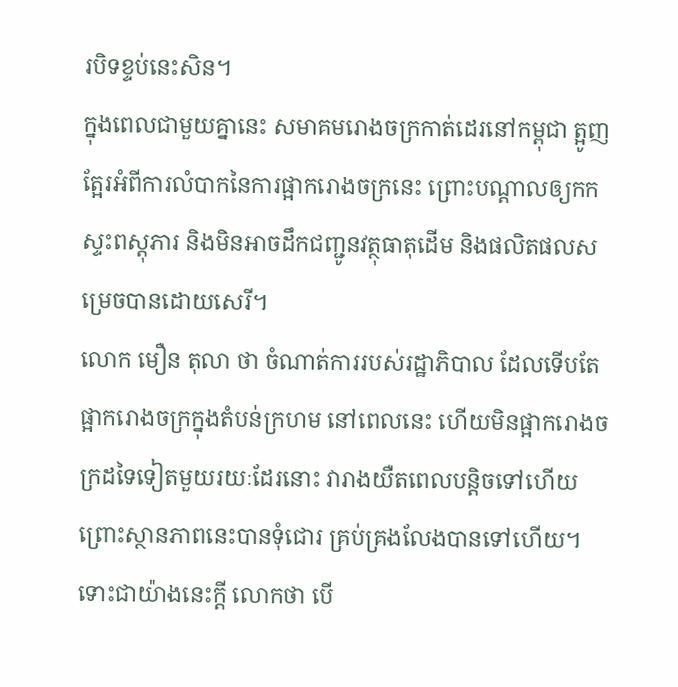របិទខ្ទប់នេះសិន។
ក្នុងពេលជាមួយគ្នានេះ សមាគមរោងចក្រកាត់ដេរនៅកម្ពុជា ត្អូញត្អែរអំពីការលំបាកនៃការផ្អាករោងចក្រនេះ ព្រោះបណ្តាលឲ្យកកស្ទះពស្តុភារ និងមិនអាចដឹកជញ្ជូនវត្ថុធាតុដើម និងផលិតផលសម្រេចបានដោយសេរី។
លោក មឿន តុលា ថា ចំណាត់ការរបស់រដ្ឋាភិបាល ដែលទើបតែផ្អាករោងចក្រក្នុងតំបន់ក្រហម នៅពេលនេះ ហើយមិនផ្អាករោងចក្រដទៃទៀតមួយរយៈដែរនោះ វារាងយឺតពេលបន្តិចទៅហើយ ព្រោះស្ថានភាពនេះបានទុំជោរ គ្រប់គ្រងលែងបានទៅហើយ។
ទោះជាយ៉ាងនេះក្ដី លោកថា បើ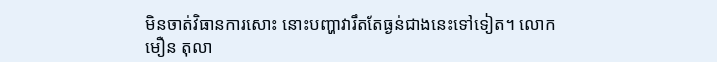មិនចាត់វិធានការសោះ នោះបញ្ហាវារឹតតែធ្ងន់ជាងនេះទៅទៀត។ លោក មឿន តុលា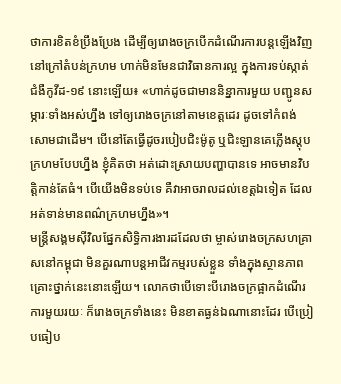ថាការខិតខំប្រឹងប្រែង ដើម្បីឲ្យរោងចក្របើកដំណើរការបន្តឡើងវិញ នៅក្រៅតំបន់ក្រហម ហាក់មិនមែនជាវិធានការល្អ ក្នុងការទប់ស្កាត់ជំងឺកូវីដ-១៩ នោះឡើយ៖ «ហាក់ដូចជាមាននិន្នាការមួយ បញ្ជូនសម្ភារៈទាំងអស់ហ្នឹង ទៅឲ្យរោងចក្រនៅតាមខេត្តដេរ ដូចទៅកំពង់សោមជាដើម។ បើនៅតែធ្វើដូចរបៀបជិះម៉ូតូ ឬជិះឡានគេភ្លើងស្តុបក្រហមបែបហ្នឹង ខ្ញុំគិតថា អត់ដោះស្រាយបញ្ហាបានទេ អាចមានវិបត្តិកាន់តែធំ។ បើយើងមិនទប់ទេ គឺវាអាចរាលដល់ខេត្តឯទៀត ដែលអត់ទាន់មានពណ៌ក្រហមហ្នឹង»។
មន្រ្តីសង្គមស៊ីវិលផ្នែកសិទ្ធិការងារដដែលថា ម្ចាស់រោងចក្រសហគ្រាសនៅកម្ពុជា មិនគួរណាបន្តអាជីវកម្មរបស់ខ្លួន ទាំងក្នុងស្ថានភាពគ្រោះថ្នាក់នេះនោះឡើយ។ លោកថាបើទោះបីរោងចក្រផ្អាកដំណើរការមួយរយៈ ក៏រោងចក្រទាំងនេះ មិនខាតធ្ងន់ឯណានោះដែរ បើប្រៀបធៀប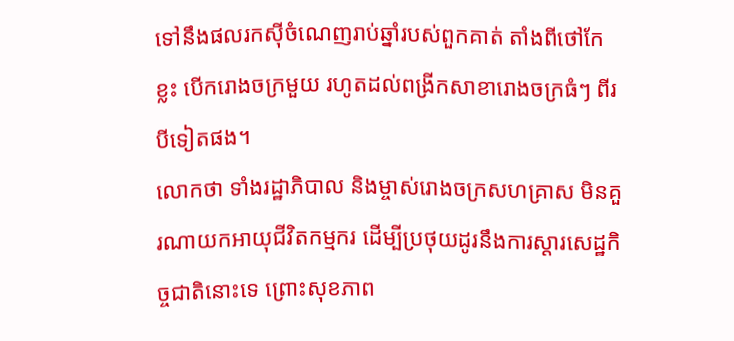ទៅនឹងផលរកស៊ីចំណេញរាប់ឆ្នាំរបស់ពួកគាត់ តាំងពីថៅកែខ្លះ បើករោងចក្រមួយ រហូតដល់ពង្រីកសាខារោងចក្រធំៗ ពីរបីទៀតផង។
លោកថា ទាំងរដ្ឋាភិបាល និងម្ចាស់រោងចក្រសហគ្រាស មិនគួរណាយកអាយុជីវិតកម្មករ ដើម្បីប្រថុយដូរនឹងការស្តារសេដ្ឋកិច្ចជាតិនោះទេ ព្រោះសុខភាព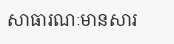សាធារណៈមានសារ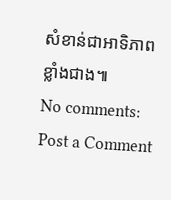សំខាន់ជាអាទិភាពខ្លាំងជាង៕
No comments:
Post a Comment